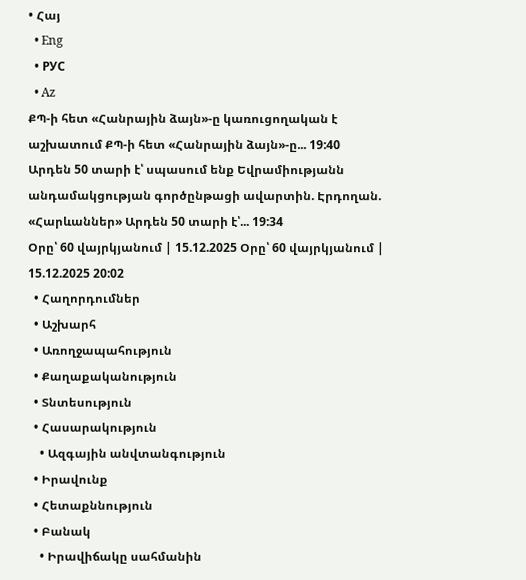• Հայ
  • Eng
  • РУС
  • Az
ՔՊ-ի հետ «Հանրային ձայն»-ը կառուցողական է աշխատում ՔՊ-ի հետ «Հանրային ձայն»-ը... 19:40
Արդեն 50 տարի է՝ սպասում ենք Եվրամիությանն անդամակցության գործընթացի ավարտին. Էրդողան. «Հարևաններ» Արդեն 50 տարի է՝... 19:34
Օրը՝ 60 վայրկյանում | 15.12.2025 Օրը՝ 60 վայրկյանում | 15.12.2025 20:02
  • Հաղորդումներ
  • Աշխարհ
  • Առողջապահություն
  • Քաղաքականություն
  • Տնտեսություն
  • Հասարակություն
    • Ազգային անվտանգություն
  • Իրավունք
  • Հետաքննություն
  • Բանակ
    • Իրավիճակը սահմանին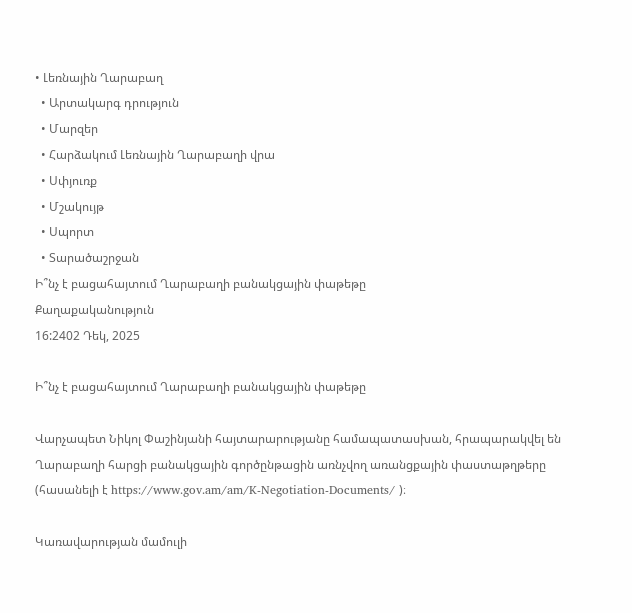• Լեռնային Ղարաբաղ
  • Արտակարգ դրություն
  • Մարզեր
  • Հարձակում Լեռնային Ղարաբաղի վրա
  • Սփյուռք
  • Մշակույթ
  • Սպորտ
  • Տարածաշրջան
Ի՞նչ է բացահայտում Ղարաբաղի բանակցային փաթեթը
Քաղաքականություն
16:2402 Դեկ, 2025

Ի՞նչ է բացահայտում Ղարաբաղի բանակցային փաթեթը

Վարչապետ Նիկոլ Փաշինյանի հայտարարությանը համապատասխան, հրապարակվել են Ղարաբաղի հարցի բանակցային գործընթացին առնչվող առանցքային փաստաթղթերը (հասանելի է https://www.gov.am/am/K-Negotiation-Documents/ )։

Կառավարության մամուլի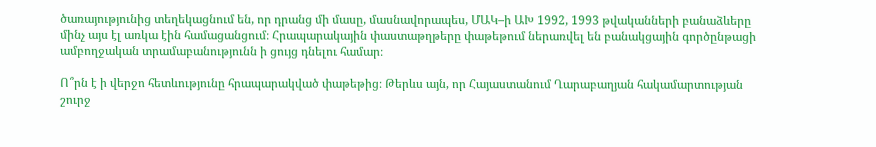ծառայությունից տեղեկացնում են, որ դրանց մի մասը, մասնավորապես, ՄԱԿ–ի ԱԽ 1992, 1993 թվականների բանաձևերը մինչ այս էլ առկա էին համացանցում։ Հրապարակային փաստաթղթերը փաթեթում ներառվել են բանակցային գործընթացի ամբողջական տրամաբանությունն ի ցույց դնելու համար։

Ո՞րն է ի վերջո հետևությունը հրապարակված փաթեթից։ Թերևս այն, որ Հայաստանում Ղարաբաղյան հակամարտության շուրջ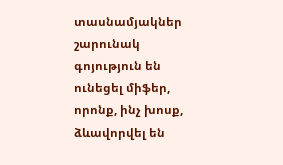տասնամյակներ շարունակ գոյություն են ունեցել միֆեր, որոնք, ինչ խոսք, ձևավորվել են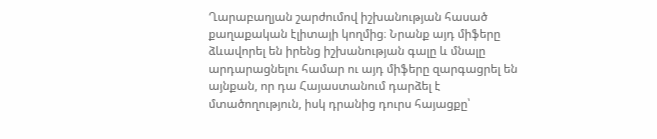Ղարաբաղյան շարժումով իշխանության հասած քաղաքական էլիտայի կողմից։ Նրանք այդ միֆերը ձևավորել են իրենց իշխանության գալը և մնալը արդարացնելու համար ու այդ միֆերը զարգացրել են այնքան, որ դա Հայաստանում դարձել է մտածողություն, իսկ դրանից դուրս հայացքը՝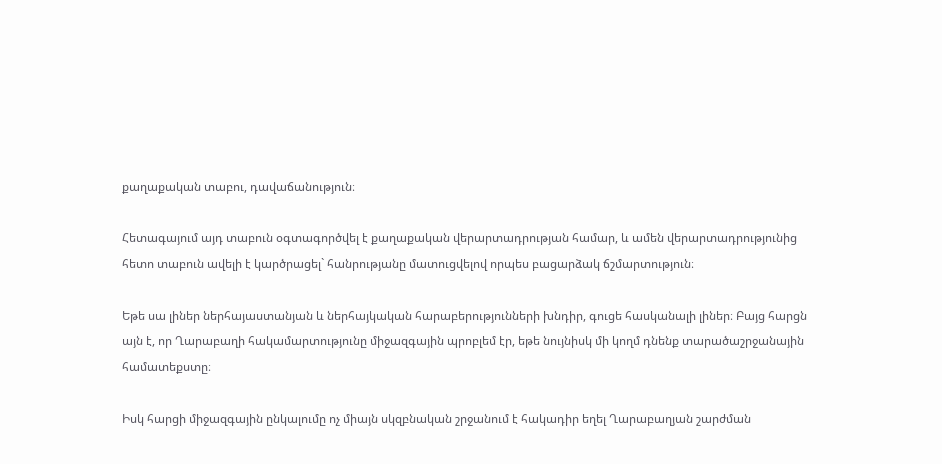քաղաքական տաբու, դավաճանություն։

Հետագայում այդ տաբուն օգտագործվել է քաղաքական վերարտադրության համար, և ամեն վերարտադրությունից հետո տաբուն ավելի է կարծրացել` հանրությանը մատուցվելով որպես բացարձակ ճշմարտություն։

Եթե սա լիներ ներհայաստանյան և ներհայկական հարաբերությունների խնդիր, գուցե հասկանալի լիներ։ Բայց հարցն այն է, որ Ղարաբաղի հակամարտությունը միջազգային պրոբլեմ էր, եթե նույնիսկ մի կողմ դնենք տարածաշրջանային համատեքստը։

Իսկ հարցի միջազգային ընկալումը ոչ միայն սկզբնական շրջանում է հակադիր եղել Ղարաբաղյան շարժման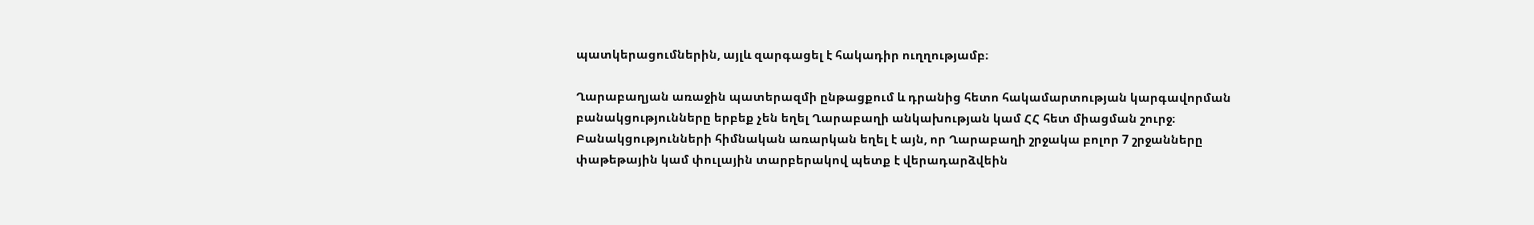պատկերացումներին, այլև զարգացել է հակադիր ուղղությամբ։

Ղարաբաղյան առաջին պատերազմի ընթացքում և դրանից հետո հակամարտության կարգավորման բանակցությունները երբեք չեն եղել Ղարաբաղի անկախության կամ ՀՀ հետ միացման շուրջ։ Բանակցությունների հիմնական առարկան եղել է այն, որ Ղարաբաղի շրջակա բոլոր 7 շրջանները փաթեթային կամ փուլային տարբերակով պետք է վերադարձվեին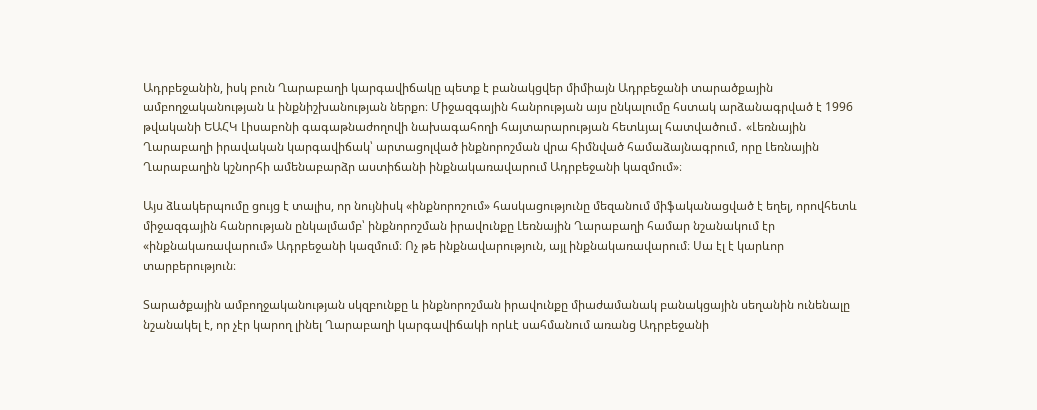Ադրբեջանին, իսկ բուն Ղարաբաղի կարգավիճակը պետք է բանակցվեր միմիայն Ադրբեջանի տարածքային ամբողջականության և ինքնիշխանության ներքո։ Միջազգային հանրության այս ընկալումը հստակ արձանագրված է 1996 թվականի ԵԱՀԿ Լիսաբոնի գագաթնաժողովի նախագահողի հայտարարության հետևյալ հատվածում․ «Լեռնային Ղարաբաղի իրավական կարգավիճակ՝ արտացոլված ինքնորոշման վրա հիմնված համաձայնագրում, որը Լեռնային Ղարաբաղին կշնորհի ամենաբարձր աստիճանի ինքնակառավարում Ադրբեջանի կազմում»։

Այս ձևակերպումը ցույց է տալիս, որ նույնիսկ «ինքնորոշում» հասկացությունը մեզանում միֆականացված է եղել, որովհետև միջազգային հանրության ընկալմամբ՝ ինքնորոշման իրավունքը Լեռնային Ղարաբաղի համար նշանակում էր «ինքնակառավարում» Ադրբեջանի կազմում։ Ոչ թե ինքնավարություն, այլ ինքնակառավարում։ Սա էլ է կարևոր տարբերություն։

Տարածքային ամբողջականության սկզբունքը և ինքնորոշման իրավունքը միաժամանակ բանակցային սեղանին ունենալը նշանակել է, որ չէր կարող լինել Ղարաբաղի կարգավիճակի որևէ սահմանում առանց Ադրբեջանի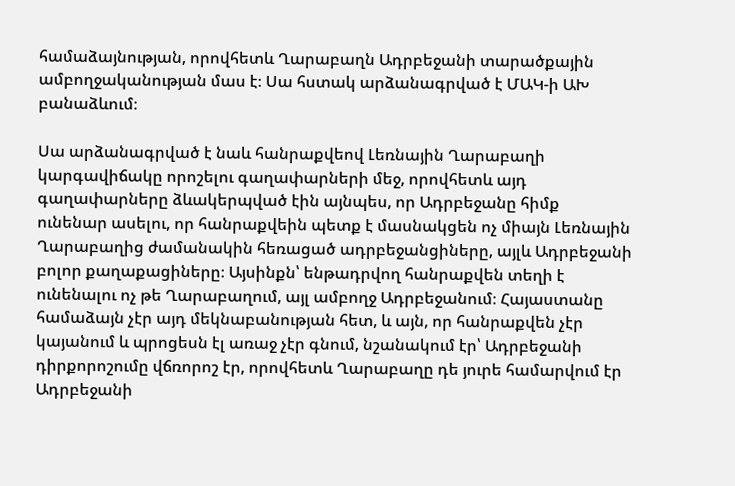համաձայնության, որովհետև Ղարաբաղն Ադրբեջանի տարածքային ամբողջականության մաս է։ Սա հստակ արձանագրված է ՄԱԿ-ի ԱԽ բանաձևում։

Սա արձանագրված է նաև հանրաքվեով Լեռնային Ղարաբաղի կարգավիճակը որոշելու գաղափարների մեջ, որովհետև այդ գաղափարները ձևակերպված էին այնպես, որ Ադրբեջանը հիմք ունենար ասելու, որ հանրաքվեին պետք է մասնակցեն ոչ միայն Լեռնային Ղարաբաղից ժամանակին հեռացած ադրբեջանցիները, այլև Ադրբեջանի բոլոր քաղաքացիները։ Այսինքն՝ ենթադրվող հանրաքվեն տեղի է ունենալու ոչ թե Ղարաբաղում, այլ ամբողջ Ադրբեջանում։ Հայաստանը համաձայն չէր այդ մեկնաբանության հետ, և այն, որ հանրաքվեն չէր կայանում և պրոցեսն էլ առաջ չէր գնում, նշանակում էր՝ Ադրբեջանի դիրքորոշումը վճռորոշ էր, որովհետև Ղարաբաղը դե յուրե համարվում էր Ադրբեջանի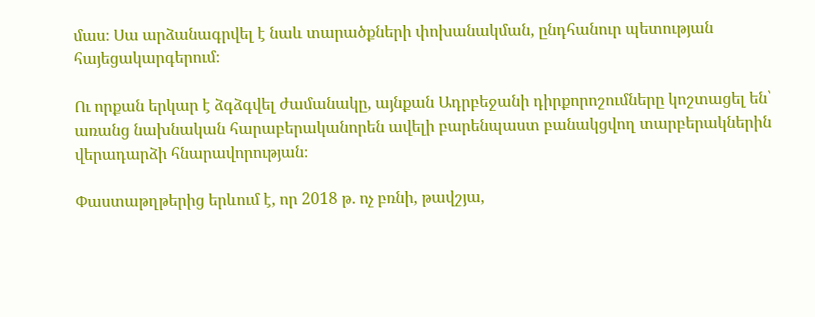մաս։ Սա արձանագրվել է նաև տարածքների փոխանակման, ընդհանուր պետության հայեցակարգերում։

Ու որքան երկար է ձգձգվել ժամանակը, այնքան Ադրբեջանի դիրքորոշումները կոշտացել են՝ առանց նախնական հարաբերականորեն ավելի բարենպաստ բանակցվող տարբերակներին վերադարձի հնարավորության։

Փաստաթղթերից երևում է, որ 2018 թ․ ոչ բռնի, թավշյա,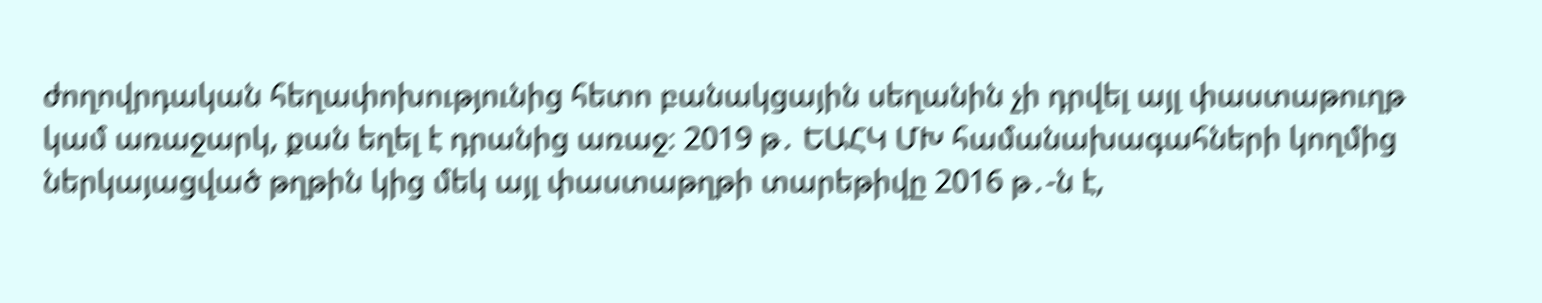ժողովրդական հեղափոխությունից հետո բանակցային սեղանին չի դրվել այլ փաստաթուղթ կամ առաջարկ, քան եղել է դրանից առաջ։ 2019 թ․ ԵԱՀԿ ՄԽ համանախագահների կողմից ներկայացված թղթին կից մեկ այլ փաստաթղթի տարեթիվը 2016 թ․-ն է,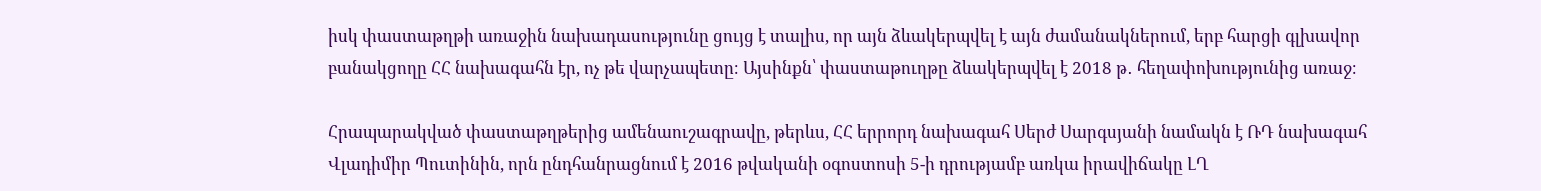իսկ փաստաթղթի առաջին նախադասությունը ցույց է տալիս, որ այն ձևակերպվել է այն ժամանակներում, երբ հարցի գլխավոր բանակցողը ՀՀ նախագահն էր, ոչ թե վարչապետը։ Այսինքն՝ փաստաթուղթը ձևակերպվել է 2018 թ․ հեղափոխությունից առաջ։

Հրապարակված փաստաթղթերից ամենաուշագրավը, թերևս, ՀՀ երրորդ նախագահ Սերժ Սարգսյանի նամակն է ՌԴ նախագահ Վլադիմիր Պուտինին, որն ընդհանրացնում է 2016 թվականի օգոստոսի 5-ի դրությամբ առկա իրավիճակը ԼՂ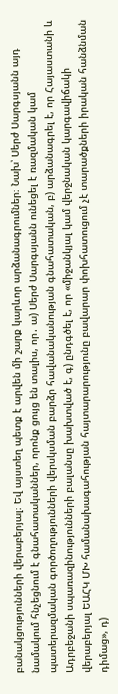բանակցությունների վերաբերյալ։ Եվ այստեղ պետք է արվեն մի շարք կարևոր արձանագրումներ։ Նախ՝ Սերժ Սարգսյանն այդ նամակում հնչեցնում է գնահատականներ, որոնք ցույց են տալիս, որ․ ա) Սերժ Սարգսյանն ունեցել է ռազմական կամ պատերազմական գործողությունների վերսկսման բարձր հավանականության գնահատական, բ) արձանագրել է, որ Հայաստանի և Ադրբեջանի սպառազինությունների բալանսը խախտված է, գ) ընդգծել է, որ «միջանկյալ կամ վերջնական կարգավիճակի վերաբերյալ ԵԱՀԿ ՄԽ համանախագահության հայտարարությունը բավարար փոխհատուցում չէ տարածքների իրական հանձնման դիմաց», դ)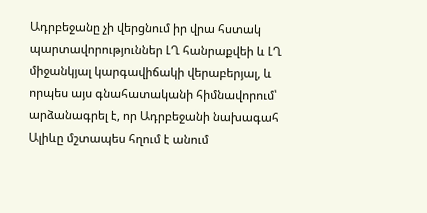Ադրբեջանը չի վերցնում իր վրա հստակ պարտավորություններ ԼՂ հանրաքվեի և ԼՂ միջանկյալ կարգավիճակի վերաբերյալ, և որպես այս գնահատականի հիմնավորում՝ արձանագրել է, որ Ադրբեջանի նախագահ Ալիևը մշտապես հղում է անում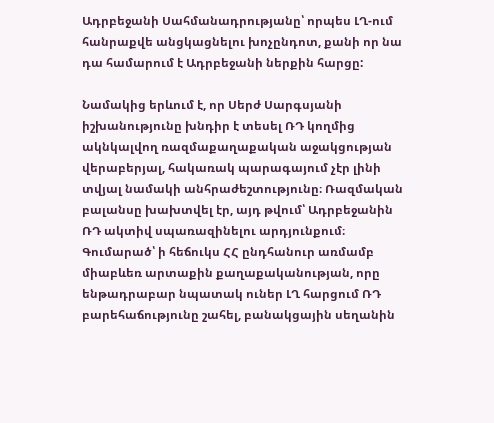Ադրբեջանի Սահմանադրությանը՝ որպես ԼՂ-ում հանրաքվե անցկացնելու խոչընդոտ, քանի որ նա դա համարում է Ադրբեջանի ներքին հարցը:

Նամակից երևում է, որ Սերժ Սարգսյանի իշխանությունը խնդիր է տեսել ՌԴ կողմից ակնկալվող ռազմաքաղաքական աջակցության վերաբերյալ, հակառակ պարագայում չէր լինի տվյալ նամակի անհրաժեշտությունը։ Ռազմական բալանսը խախտվել էր, այդ թվում՝ Ադրբեջանին ՌԴ ակտիվ սպառազինելու արդյունքում։ Գումարած՝ ի հեճուկս ՀՀ ընդհանուր առմամբ միաբևեռ արտաքին քաղաքականության, որը ենթադրաբար նպատակ ուներ ԼՂ հարցում ՌԴ բարեհաճությունը շահել, բանակցային սեղանին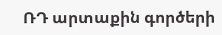ՌԴ արտաքին գործերի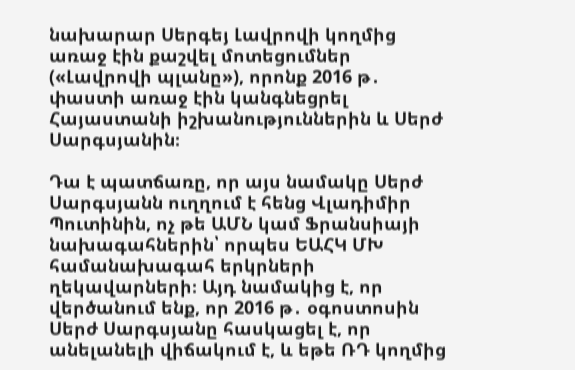նախարար Սերգեյ Լավրովի կողմից առաջ էին քաշվել մոտեցումներ («Լավրովի պլանը»), որոնք 2016 թ․ փաստի առաջ էին կանգնեցրել Հայաստանի իշխանություններին և Սերժ Սարգսյանին։

Դա է պատճառը, որ այս նամակը Սերժ Սարգսյանն ուղղում է հենց Վլադիմիր Պուտինին, ոչ թե ԱՄՆ կամ Ֆրանսիայի նախագահներին՝ որպես ԵԱՀԿ ՄԽ համանախագահ երկրների ղեկավարների։ Այդ նամակից է, որ վերծանում ենք, որ 2016 թ․ օգոստոսին Սերժ Սարգսյանը հասկացել է, որ անելանելի վիճակում է, և եթե ՌԴ կողմից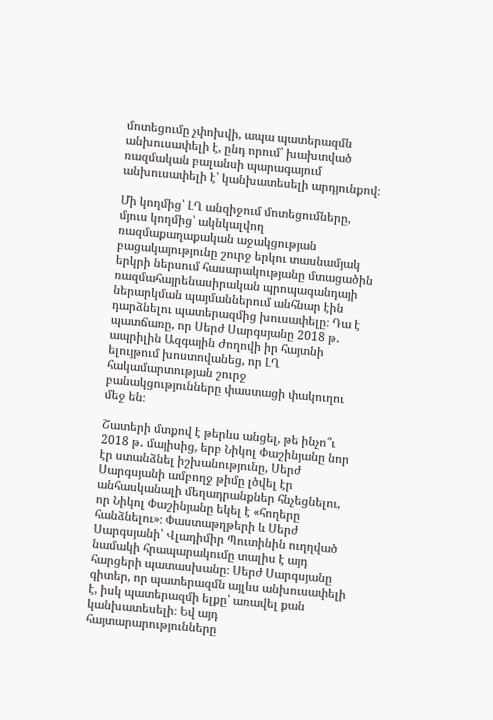մոտեցումը չփոխվի, ապա պատերազմն անխուսափելի է, ընդ որում՝ խախտված ռազմական բալանսի պարագայում անխուսափելի է՝ կանխատեսելի արդյունքով։

Մի կողմից՝ ԼՂ անզիջում մոտեցումները, մյուս կողմից՝ ակնկալվող ռազմաքաղաքական աջակցության բացակայությունը շուրջ երկու տասնամյակ երկրի ներսում հասարակությանը մտացածին ռազմահայրենասիրական պրոպագանդայի ներարկման պայմաններում անհնար էին դարձնելու պատերազմից խուսափելը։ Դա է պատճառը, որ Սերժ Սարգսյանը 2018 թ․ ապրիլին Ազգային Ժողովի իր հայտնի ելույթում խոստովանեց, որ ԼՂ հակամարտության շուրջ բանակցությունները փաստացի փակուղու մեջ են։

Շատերի մտքով է թերևս անցել, թե ինչո՞ւ 2018 թ․ մայիսից, երբ Նիկոլ Փաշինյանը նոր էր ստանձնել իշխանությունը, Սերժ Սարգսյանի ամբողջ թիմը լծվել էր անհասկանալի մեղադրանքներ հնչեցնելու, որ Նիկոլ Փաշինյանը եկել է «հողերը հանձնելու»։ Փաստաթղթերի և Սերժ Սարգսյանի՝ Վլադիմիր Պուտինին ուղղված նամակի հրապարակումը տալիս է այդ հարցերի պատասխանը։ Սերժ Սարգսյանը գիտեր, որ պատերազմն այլևս անխուսափելի է, իսկ պատերազմի ելքը՝ առավել քան կանխատեսելի։ Եվ այդ հայտարարությունները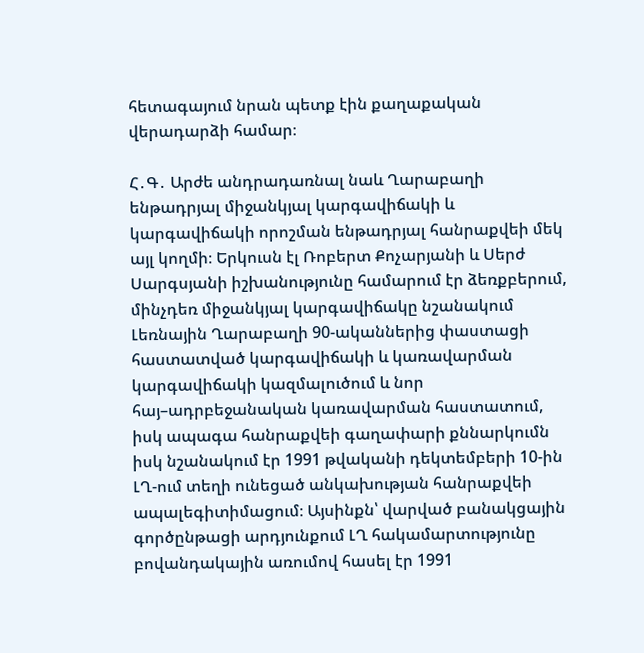հետագայում նրան պետք էին քաղաքական վերադարձի համար։

Հ․Գ․ Արժե անդրադառնալ նաև Ղարաբաղի ենթադրյալ միջանկյալ կարգավիճակի և կարգավիճակի որոշման ենթադրյալ հանրաքվեի մեկ այլ կողմի։ Երկուսն էլ Ռոբերտ Քոչարյանի և Սերժ Սարգսյանի իշխանությունը համարում էր ձեռքբերում, մինչդեռ միջանկյալ կարգավիճակը նշանակում Լեռնային Ղարաբաղի 90-ականներից փաստացի հաստատված կարգավիճակի և կառավարման կարգավիճակի կազմալուծում և նոր հայ–ադրբեջանական կառավարման հաստատում, իսկ ապագա հանրաքվեի գաղափարի քննարկումն իսկ նշանակում էր 1991 թվականի դեկտեմբերի 10-ին ԼՂ-ում տեղի ունեցած անկախության հանրաքվեի ապալեգիտիմացում։ Այսինքն՝ վարված բանակցային գործընթացի արդյունքում ԼՂ հակամարտությունը բովանդակային առումով հասել էր 1991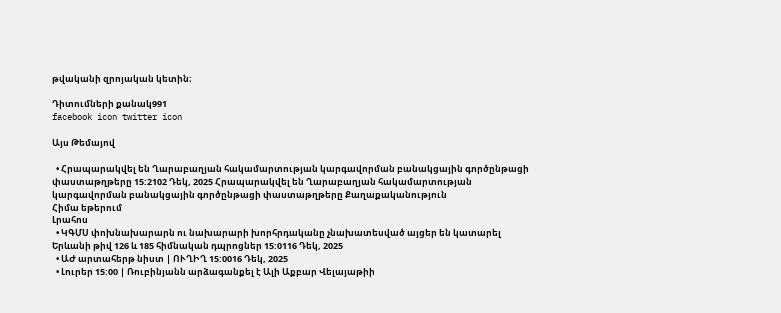թվականի զրոյական կետին։

Դիտումների քանակ991
facebook icon twitter icon

Այս Թեմայով

  • Հրապարակվել են Ղարաբաղյան հակամարտության կարգավորման բանակցային գործընթացի փաստաթղթերը 15:2102 Դեկ, 2025 Հրապարակվել են Ղարաբաղյան հակամարտության կարգավորման բանակցային գործընթացի փաստաթղթերը Քաղաքականություն
Հիմա եթերում
Լրահոս
  • ԿԳՄՍ փոխնախարարն ու նախարարի խորհրդականը չնախատեսված այցեր են կատարել Երևանի թիվ 126 և 185 հիմնական դպրոցներ 15:0116 Դեկ, 2025
  • ԱԺ արտահերթ նիստ | ՈՒՂԻՂ 15:0016 Դեկ, 2025
  • Լուրեր 15:00 | Ռուբինյանն արձագանքել է Ալի Աքբար Վելայաթիի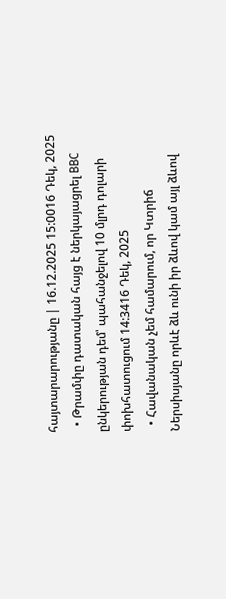հայտարարությանը | 16.12.2025 15:0016 Դեկ, 2025
  • Թրամփը դատական հայց է ներկայացրել BBC ընկերության դեմ՝ պահանջելով 10 մլրդ դոլարի փոխհատուցում 14:3416 Դեկ, 2025
  • Հավանական չեմ համարում, որ Կտրիճ Ներսիսյանը որևէ ձև ունի իր ձևով կամ այլ ձևով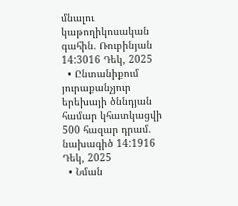մնալու կաթողիկոսական գահին. Ռուբինյան 14:3016 Դեկ, 2025
  • Ընտանիքում յուրաքանչյուր երեխայի ծննդյան համար կհատկացվի 500 հազար դրամ. նախագիծ 14:1916 Դեկ, 2025
  • Նման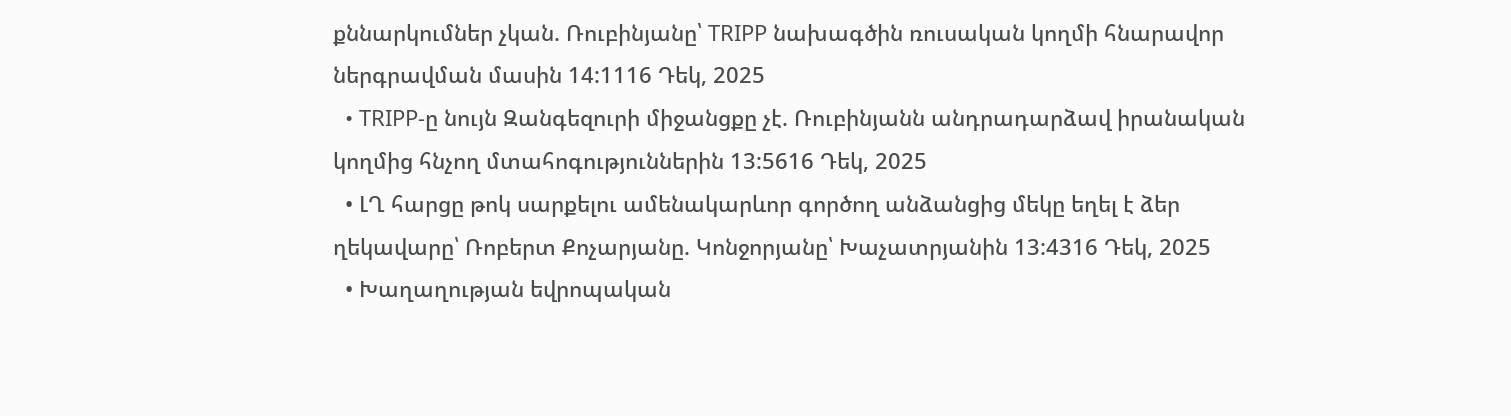քննարկումներ չկան. Ռուբինյանը՝ TRIPP նախագծին ռուսական կողմի հնարավոր ներգրավման մասին 14:1116 Դեկ, 2025
  • TRIPP-ը նույն Զանգեզուրի միջանցքը չէ. Ռուբինյանն անդրադարձավ իրանական կողմից հնչող մտահոգություններին 13:5616 Դեկ, 2025
  • ԼՂ հարցը թոկ սարքելու ամենակարևոր գործող անձանցից մեկը եղել է ձեր ղեկավարը՝ Ռոբերտ Քոչարյանը. Կոնջորյանը՝ Խաչատրյանին 13:4316 Դեկ, 2025
  • Խաղաղության եվրոպական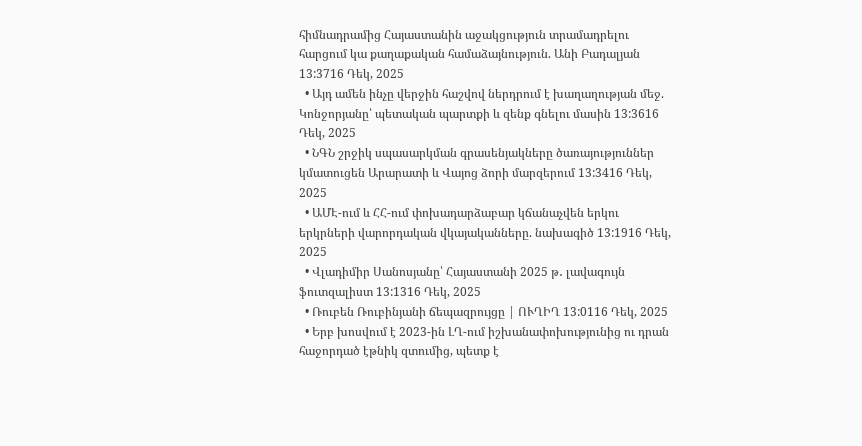հիմնադրամից Հայաստանին աջակցություն տրամադրելու հարցում կա քաղաքական համաձայնություն. Անի Բադալյան 13:3716 Դեկ, 2025
  • Այդ ամեն ինչը վերջին հաշվով ներդրում է խաղաղության մեջ. Կոնջորյանը՝ պետական պարտքի և զենք գնելու մասին 13:3616 Դեկ, 2025
  • ՆԳՆ շրջիկ սպասարկման գրասենյակները ծառայություններ կմատուցեն Արարատի և Վայոց ձորի մարզերում 13:3416 Դեկ, 2025
  • ԱՄԷ-ում և ՀՀ-ում փոխադարձաբար կճանաչվեն երկու երկրների վարորդական վկայականները. նախագիծ 13:1916 Դեկ, 2025
  • Վլադիմիր Սանոսյանը՝ Հայաստանի 2025 թ․ լավագույն ֆուտզալիստ 13:1316 Դեկ, 2025
  • Ռուբեն Ռուբինյանի ճեպազրույցը | ՈՒՂԻՂ 13:0116 Դեկ, 2025
  • Երբ խոսվում է 2023-ին ԼՂ-ում իշխանափոխությունից ու դրան հաջորդած էթնիկ զտումից, պետք է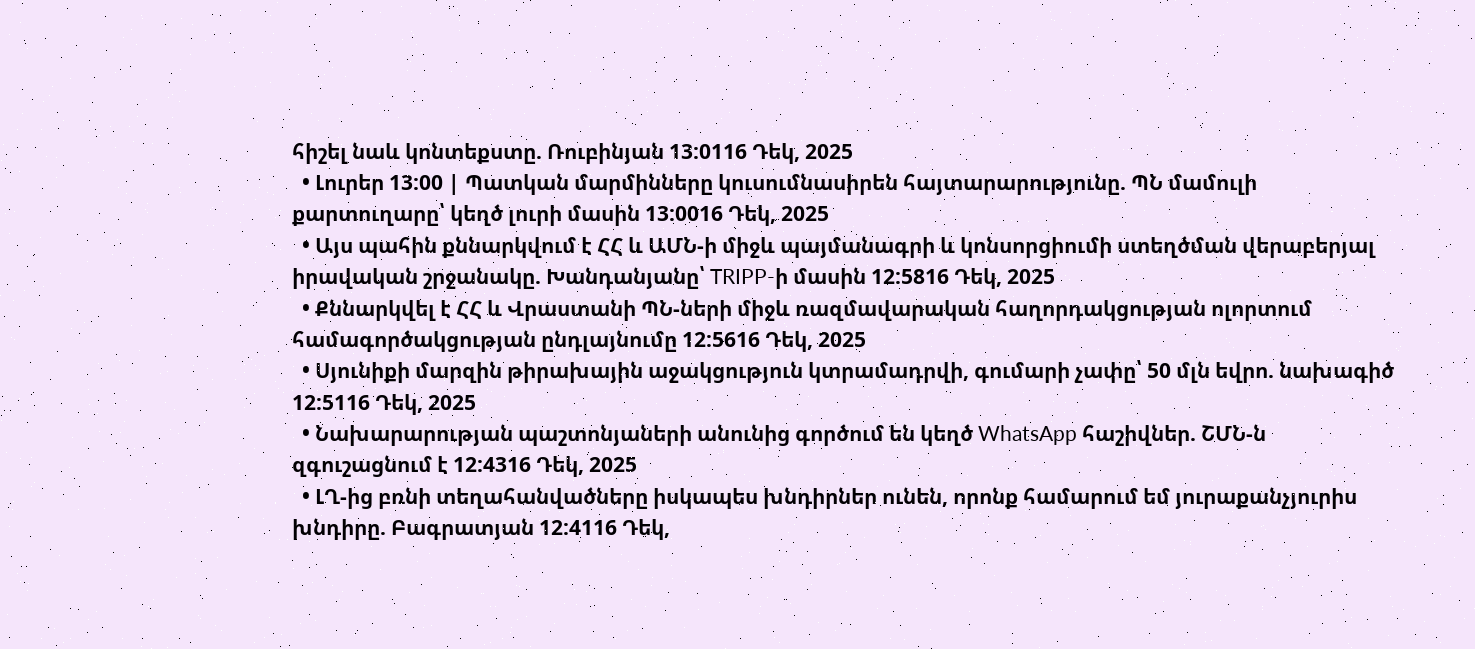հիշել նաև կոնտեքստը. Ռուբինյան 13:0116 Դեկ, 2025
  • Լուրեր 13:00 | Պատկան մարմինները կուսումնասիրեն հայտարարությունը. ՊՆ մամուլի քարտուղարը՝ կեղծ լուրի մասին 13:0016 Դեկ, 2025
  • Այս պահին քննարկվում է ՀՀ և ԱՄՆ-ի միջև պայմանագրի և կոնսորցիումի ստեղծման վերաբերյալ իրավական շրջանակը. Խանդանյանը՝ TRIPP-ի մասին 12:5816 Դեկ, 2025
  • Քննարկվել է ՀՀ և Վրաստանի ՊՆ-ների միջև ռազմավարական հաղորդակցության ոլորտում համագործակցության ընդլայնումը 12:5616 Դեկ, 2025
  • Սյունիքի մարզին թիրախային աջակցություն կտրամադրվի, գումարի չափը՝ 50 մլն եվրո. նախագիծ 12:5116 Դեկ, 2025
  • Նախարարության պաշտոնյաների անունից գործում են կեղծ WhatsApp հաշիվներ. ՇՄՆ-ն զգուշացնում է 12:4316 Դեկ, 2025
  • ԼՂ-ից բռնի տեղահանվածները իսկապես խնդիրներ ունեն, որոնք համարում եմ յուրաքանչյուրիս խնդիրը. Բագրատյան 12:4116 Դեկ,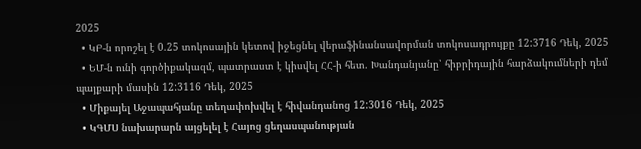2025
  • ԿԲ-ն որոշել է 0.25 տոկոսային կետով իջեցնել վերաֆինանսավորման տոկոսադրույքը 12:3716 Դեկ, 2025
  • ԵՄ-ն ունի գործիքակազմ, պատրաստ է կիսվել ՀՀ-ի հետ. Խանդանյանը՝ հիբրիդային հարձակումների դեմ պայքարի մասին 12:3116 Դեկ, 2025
  • Միքայել Աջապահյանը տեղափոխվել է հիվանդանոց 12:3016 Դեկ, 2025
  • ԿԳՄՍ նախարարն այցելել է Հայոց ցեղասպանության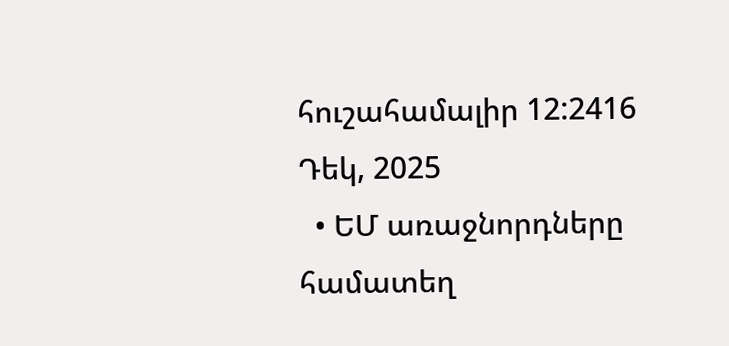հուշահամալիր 12:2416 Դեկ, 2025
  • ԵՄ առաջնորդները համատեղ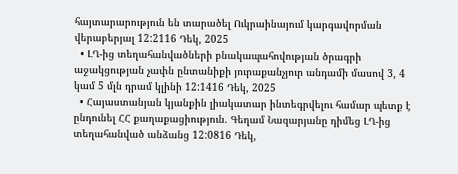հայտարարություն են տարածել Ուկրաինայում կարգավորման վերաբերյալ 12:2116 Դեկ, 2025
  • ԼՂ-ից տեղահանվածների բնակապահովության ծրագրի աջակցության չափն ընտանիքի յուրաքանչյուր անդամի մասով 3, 4 կամ 5 մլն դրամ կլինի 12:1416 Դեկ, 2025
  • Հայաստանյան կյանքին լիակատար ինտեգրվելու համար պետք է ընդունել ՀՀ քաղաքացիություն. Գեղամ Նազարյանը դիմեց ԼՂ-ից տեղահանված անձանց 12:0816 Դեկ,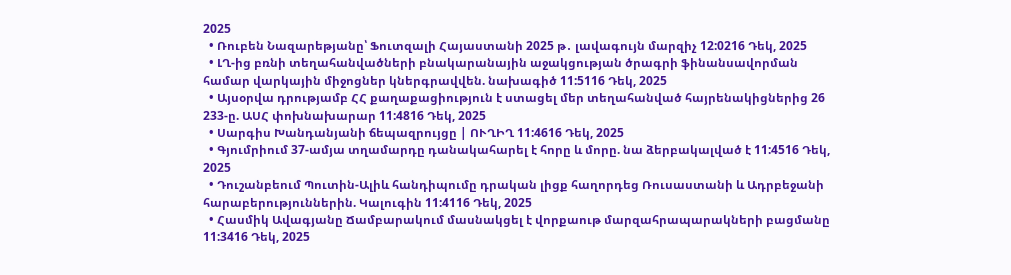2025
  • Ռուբեն Նազարեթյանը՝ Ֆուտզալի Հայաստանի 2025 թ․ լավագույն մարզիչ 12:0216 Դեկ, 2025
  • ԼՂ-ից բռնի տեղահանվածների բնակարանային աջակցության ծրագրի ֆինանսավորման համար վարկային միջոցներ կներգրավվեն. նախագիծ 11:5116 Դեկ, 2025
  • Այսօրվա դրությամբ ՀՀ քաղաքացիություն է ստացել մեր տեղահանված հայրենակիցներից 26 233-ը. ԱՍՀ փոխնախարար 11:4816 Դեկ, 2025
  • Սարգիս Խանդանյանի ճեպազրույցը | ՈՒՂԻՂ 11:4616 Դեկ, 2025
  • Գյումրիում 37-ամյա տղամարդը դանակահարել է հորը և մորը. նա ձերբակալված է 11:4516 Դեկ, 2025
  • Դուշանբեում Պուտին-Ալիև հանդիպումը դրական լիցք հաղորդեց Ռուսաստանի և Ադրբեջանի հարաբերություններին. Կալուգին 11:4116 Դեկ, 2025
  • Հասմիկ Ավագյանը Ճամբարակում մասնակցել է վորքաութ մարզահրապարակների բացմանը 11:3416 Դեկ, 2025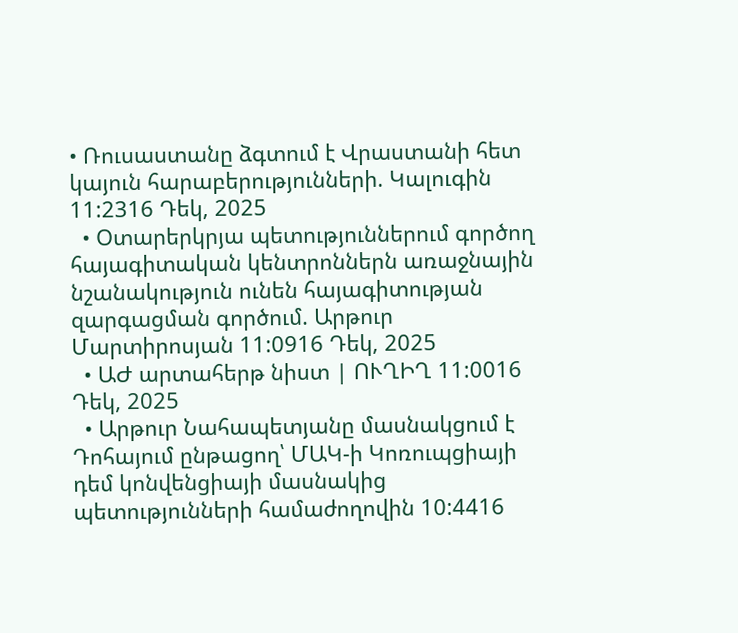• Ռուսաստանը ձգտում է Վրաստանի հետ կայուն հարաբերությունների. Կալուգին 11:2316 Դեկ, 2025
  • Օտարերկրյա պետություններում գործող հայագիտական կենտրոններն առաջնային նշանակություն ունեն հայագիտության զարգացման գործում. Արթուր Մարտիրոսյան 11:0916 Դեկ, 2025
  • ԱԺ արտահերթ նիստ | ՈՒՂԻՂ 11:0016 Դեկ, 2025
  • Արթուր Նահապետյանը մասնակցում է Դոհայում ընթացող՝ ՄԱԿ-ի Կոռուպցիայի դեմ կոնվենցիայի մասնակից պետությունների համաժողովին 10:4416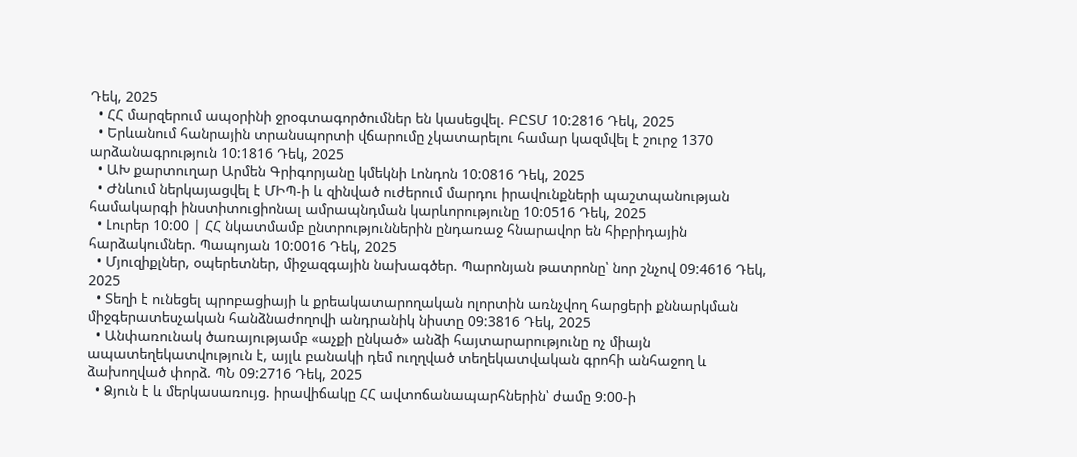Դեկ, 2025
  • ՀՀ մարզերում ապօրինի ջրօգտագործումներ են կասեցվել. ԲԸՏՄ 10:2816 Դեկ, 2025
  • Երևանում հանրային տրանսպորտի վճարումը չկատարելու համար կազմվել է շուրջ 1370 արձանագրություն 10:1816 Դեկ, 2025
  • ԱԽ քարտուղար Արմեն Գրիգորյանը կմեկնի Լոնդոն 10:0816 Դեկ, 2025
  • Ժնևում ներկայացվել է ՄԻՊ-ի և զինված ուժերում մարդու իրավունքների պաշտպանության համակարգի ինստիտուցիոնալ ամրապնդման կարևորությունը 10:0516 Դեկ, 2025
  • Լուրեր 10:00 | ՀՀ նկատմամբ ընտրություններին ընդառաջ հնարավոր են հիբրիդային հարձակումներ. Պապոյան 10:0016 Դեկ, 2025
  • Մյուզիքլներ, օպերետներ, միջազգային նախագծեր. Պարոնյան թատրոնը՝ նոր շնչով 09:4616 Դեկ, 2025
  • Տեղի է ունեցել պրոբացիայի և քրեակատարողական ոլորտին առնչվող հարցերի քննարկման միջգերատեսչական հանձնաժողովի անդրանիկ նիստը 09:3816 Դեկ, 2025
  • Անփառունակ ծառայությամբ «աչքի ընկած» անձի հայտարարությունը ոչ միայն ապատեղեկատվություն է, այլև բանակի դեմ ուղղված տեղեկատվական գրոհի անհաջող և ձախողված փորձ. ՊՆ 09:2716 Դեկ, 2025
  • Ձյուն է և մերկասառույց. իրավիճակը ՀՀ ավտոճանապարհներին՝ ժամը 9:00-ի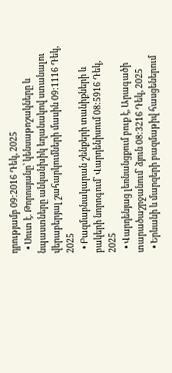դրությամբ 09:2016 Դեկ, 2025
  • Սուտ է. Թորոսյանը՝ կենսաթոշակները և նպաստները անկանխիկ եղանակով ստանալու վերաբերյալ շահարկումների մասին 09:1116 Դեկ, 2025
  • Բազմաբնակարան շենքերի տանիքների և բակերի նորոգում՝ Վարդենիսում 08:5916 Դեկ, 2025
  • Վարդենյաց լեռնանցքում բուք է, Արագածի տարածաշրջանում՝ ձյուն 08:3216 Դեկ, 2025
  • Երևանի և մարզերի բազմաթիվ հասցեներում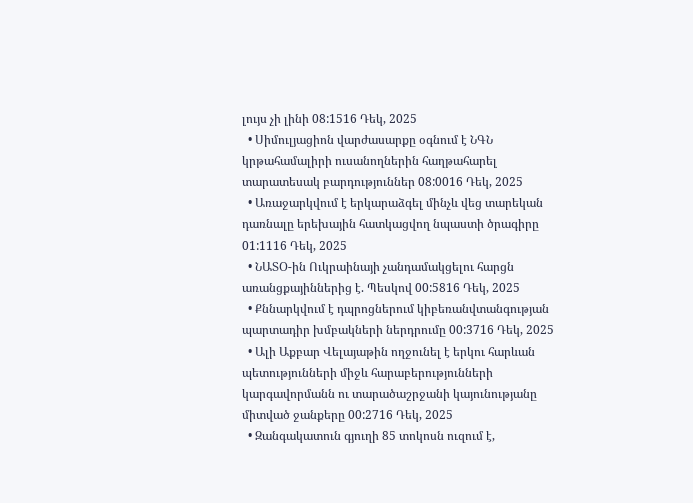լույս չի լինի 08:1516 Դեկ, 2025
  • Սիմուլյացիոն վարժասարքը օգնում է ՆԳՆ կրթահամալիրի ուսանողներին հաղթահարել տարատեսակ բարդություններ 08:0016 Դեկ, 2025
  • Առաջարկվում է երկարաձգել մինչև վեց տարեկան դառնալը երեխային հատկացվող նպաստի ծրագիրը 01:1116 Դեկ, 2025
  • ՆԱՏՕ-ին Ուկրաինայի չանդամակցելու հարցն առանցքայիններից է. Պեսկով 00:5816 Դեկ, 2025
  • Քննարկվում է դպրոցներում կիբեռանվտանգության պարտադիր խմբակների ներդրումը 00:3716 Դեկ, 2025
  • Ալի Աքբար Վելայաթին ողջունել է երկու հարևան պետությունների միջև հարաբերությունների կարգավորմանն ու տարածաշրջանի կայունությանը միտված ջանքերը 00:2716 Դեկ, 2025
  • Զանգակատուն գյուղի 85 տոկոսն ուզում է,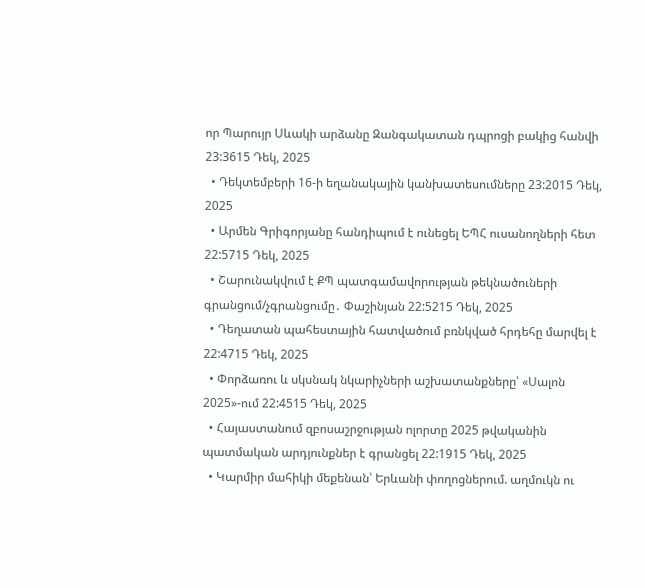որ Պարույր Սևակի արձանը Զանգակատան դպրոցի բակից հանվի 23:3615 Դեկ, 2025
  • Դեկտեմբերի 16-ի եղանակային կանխատեսումները 23:2015 Դեկ, 2025
  • Արմեն Գրիգորյանը հանդիպում է ունեցել ԵՊՀ ուսանողների հետ 22:5715 Դեկ, 2025
  • Շարունակվում է ՔՊ պատգամավորության թեկնածուների գրանցում/չգրանցումը․ Փաշինյան 22:5215 Դեկ, 2025
  • Դեղատան պահեստային հատվածում բռնկված հրդեհը մարվել է 22:4715 Դեկ, 2025
  • Փորձառու և սկսնակ նկարիչների աշխատանքները՝ «Սալոն 2025»-ում 22:4515 Դեկ, 2025
  • Հայաստանում զբոսաշրջության ոլորտը 2025 թվականին պատմական արդյունքներ է գրանցել 22:1915 Դեկ, 2025
  • Կարմիր մահիկի մեքենան՝ Երևանի փողոցներում. աղմուկն ու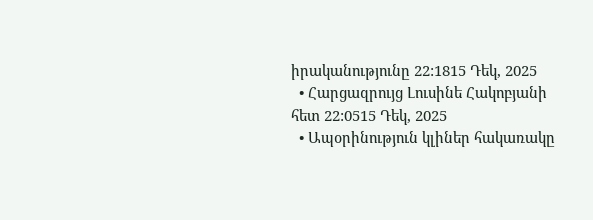իրականությունը 22:1815 Դեկ, 2025
  • Հարցազրույց Լուսինե Հակոբյանի հետ 22:0515 Դեկ, 2025
  • Ապօրինություն կլիներ հակառակը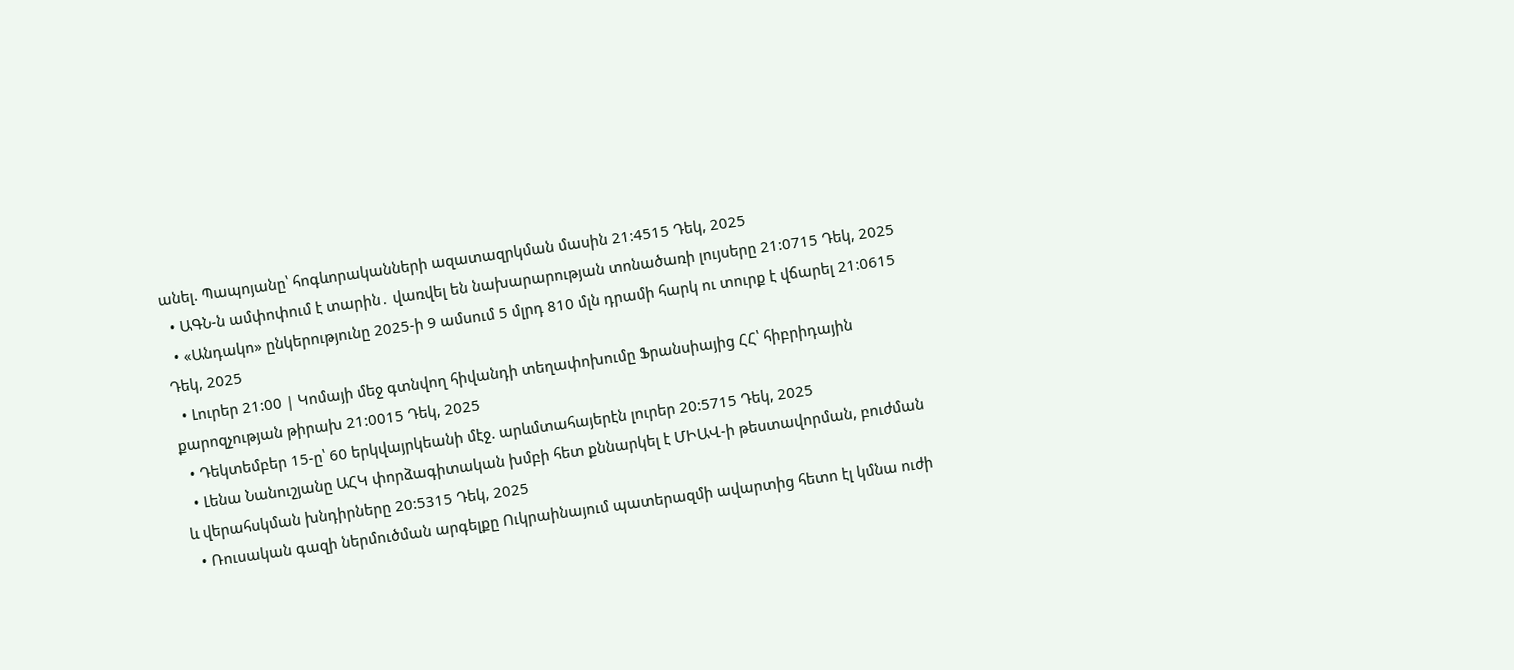անել. Պապոյանը՝ հոգևորականների ազատազրկման մասին 21:4515 Դեկ, 2025
  • ԱԳՆ-ն ամփոփում է տարին․ վառվել են նախարարության տոնածառի լույսերը 21:0715 Դեկ, 2025
  • «Անդակո» ընկերությունը 2025-ի 9 ամսում 5 մլրդ 810 մլն դրամի հարկ ու տուրք է վճարել 21:0615 Դեկ, 2025
  • Լուրեր 21:00 | Կոմայի մեջ գտնվող հիվանդի տեղափոխումը Ֆրանսիայից ՀՀ՝ հիբրիդային քարոզչության թիրախ 21:0015 Դեկ, 2025
  • Դեկտեմբեր 15-ը՝ 60 երկվայրկեանի մէջ. արևմտահայերէն լուրեր 20:5715 Դեկ, 2025
  • Լենա Նանուշյանը ԱՀԿ փորձագիտական խմբի հետ քննարկել է ՄԻԱՎ-ի թեստավորման, բուժման և վերահսկման խնդիրները 20:5315 Դեկ, 2025
  • Ռուսական գազի ներմուծման արգելքը Ուկրաինայում պատերազմի ավարտից հետո էլ կմնա ուժի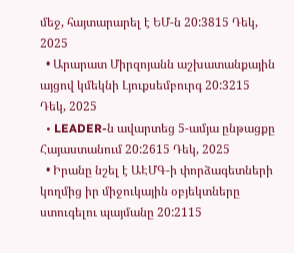մեջ, հայտարարել է ԵՄ-ն 20:3815 Դեկ, 2025
  • Արարատ Միրզոյանն աշխատանքային այցով կմեկնի Լյուքսեմբուրգ 20:3215 Դեկ, 2025
  • LEADER-ն ավարտեց 5-ամյա ընթացքը Հայաստանում 20:2615 Դեկ, 2025
  • Իրանը նշել է ԱԷՄԳ-ի փորձագետների կողմից իր միջուկային օբյեկտները ստուգելու պայմանը 20:2115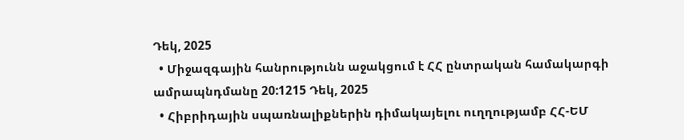Դեկ, 2025
  • Միջազգային հանրությունն աջակցում է ՀՀ ընտրական համակարգի ամրապնդմանը 20:1215 Դեկ, 2025
  • Հիբրիդային սպառնալիքներին դիմակայելու ուղղությամբ ՀՀ-ԵՄ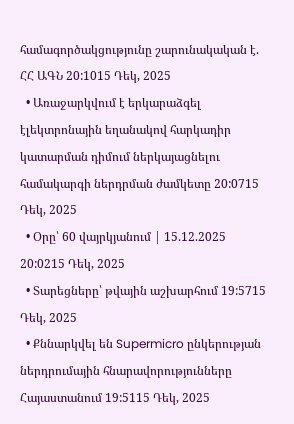համագործակցությունը շարունակական է. ՀՀ ԱԳՆ 20:1015 Դեկ, 2025
  • Առաջարկվում է երկարաձգել էլեկտրոնային եղանակով հարկադիր կատարման դիմում ներկայացնելու համակարգի ներդրման ժամկետը 20:0715 Դեկ, 2025
  • Օրը՝ 60 վայրկյանում | 15.12.2025 20:0215 Դեկ, 2025
  • Տարեցները՝ թվային աշխարհում 19:5715 Դեկ, 2025
  • Քննարկվել են Supermicro ընկերության ներդրումային հնարավորությունները Հայաստանում 19:5115 Դեկ, 2025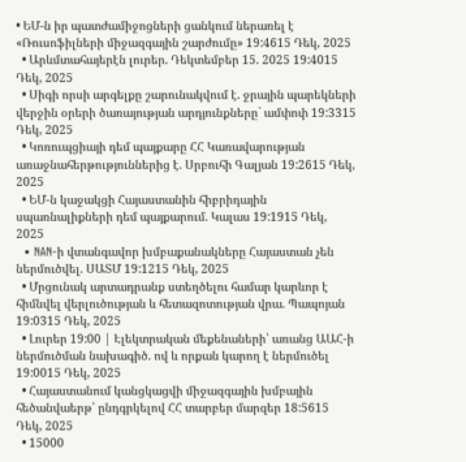• ԵՄ-ն իր պատժամիջոցների ցանկում ներառել է «Ռուսոֆիլների միջազգային շարժումը» 19:4615 Դեկ, 2025
  • Արևմտահայերէն լուրեր. Դեկտեմբեր 15. 2025 19:4015 Դեկ, 2025
  • Սիգի որսի արգելքը շարունակվում է. ջրային պարեկների վերջին օրերի ծառայության արդյունքները` ամփոփ 19:3315 Դեկ, 2025
  • Կոռուպցիայի դեմ պայքարը ՀՀ Կառավարության առաջնահերթություններից է. Սրբուհի Գալյան 19:2615 Դեկ, 2025
  • ԵՄ-ն կաջակցի Հայաստանին հիբրիդային սպառնալիքների դեմ պայքարում. Կալաս 19:1915 Դեկ, 2025
  • NAN-ի վտանգավոր խմբաքանակները Հայաստան չեն ներմուծվել. ՍԱՏՄ 19:1215 Դեկ, 2025
  • Մրցունակ արտադրանք ստեղծելու համար կարևոր է հիմնվել վերլուծության և հետազոտության վրա. Պապոյան 19:0315 Դեկ, 2025
  • Լուրեր 19:00 | Էլեկտրական մեքենաների՝ առանց ԱԱՀ-ի ներմուծման նախագիծ. ով և որքան կարող է ներմուծել 19:0015 Դեկ, 2025
  • Հայաստանում կանցկացվի միջազգային խմբային հեծանվաերթ՝ ընդգրկելով ՀՀ տարբեր մարզեր 18:5615 Դեկ, 2025
  • 15000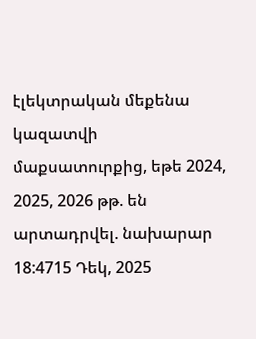էլեկտրական մեքենա կազատվի մաքսատուրքից, եթե 2024, 2025, 2026 թթ. են արտադրվել. նախարար 18:4715 Դեկ, 2025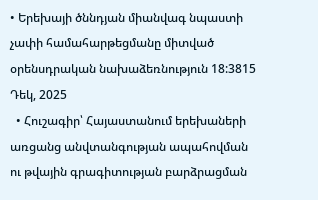• Երեխայի ծննդյան միանվագ նպաստի չափի համահարթեցմանը միտված օրենսդրական նախաձեռնություն 18:3815 Դեկ, 2025
  • Հուշագիր՝ Հայաստանում երեխաների առցանց անվտանգության ապահովման ու թվային գրագիտության բարձրացման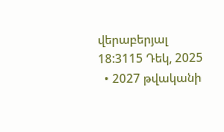վերաբերյալ 18:3115 Դեկ, 2025
  • 2027 թվականի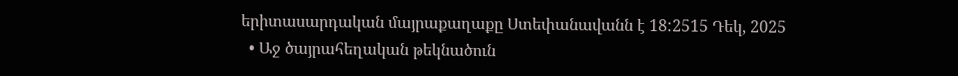երիտասարդական մայրաքաղաքը Ստեփանավանն է 18:2515 Դեկ, 2025
  • Աջ ծայրահեղական թեկնածուն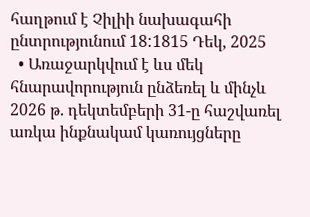հաղթում է Չիլիի նախագահի ընտրությունում 18:1815 Դեկ, 2025
  • Առաջարկվում է ևս մեկ հնարավորություն ընձեռել և մինչև 2026 թ. դեկտեմբերի 31-ը հաշվառել առկա ինքնակամ կառույցները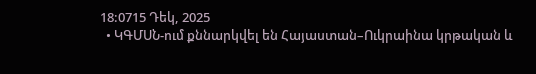18:0715 Դեկ, 2025
  • ԿԳՄՍՆ-ում քննարկվել են Հայաստան–Ուկրաինա կրթական և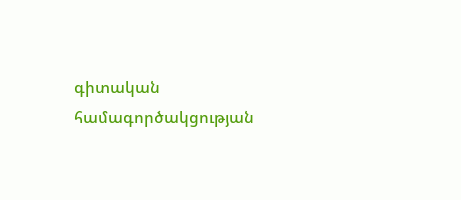գիտական համագործակցության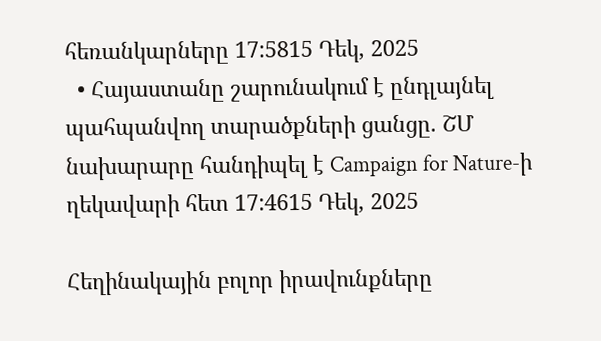հեռանկարները 17:5815 Դեկ, 2025
  • Հայաստանը շարունակում է ընդլայնել պահպանվող տարածքների ցանցը. ՇՄ նախարարը հանդիպել է Campaign for Nature-ի ղեկավարի հետ 17:4615 Դեկ, 2025

Հեղինակային բոլոր իրավունքները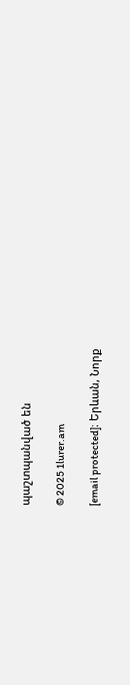պաշտպանված են

© 2025 1lurer.am

[email protected]։ Երևան, Նորք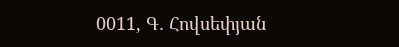0011, Գ․ Հովսեփյան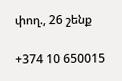փող., 26 շենք

+374 10 650015